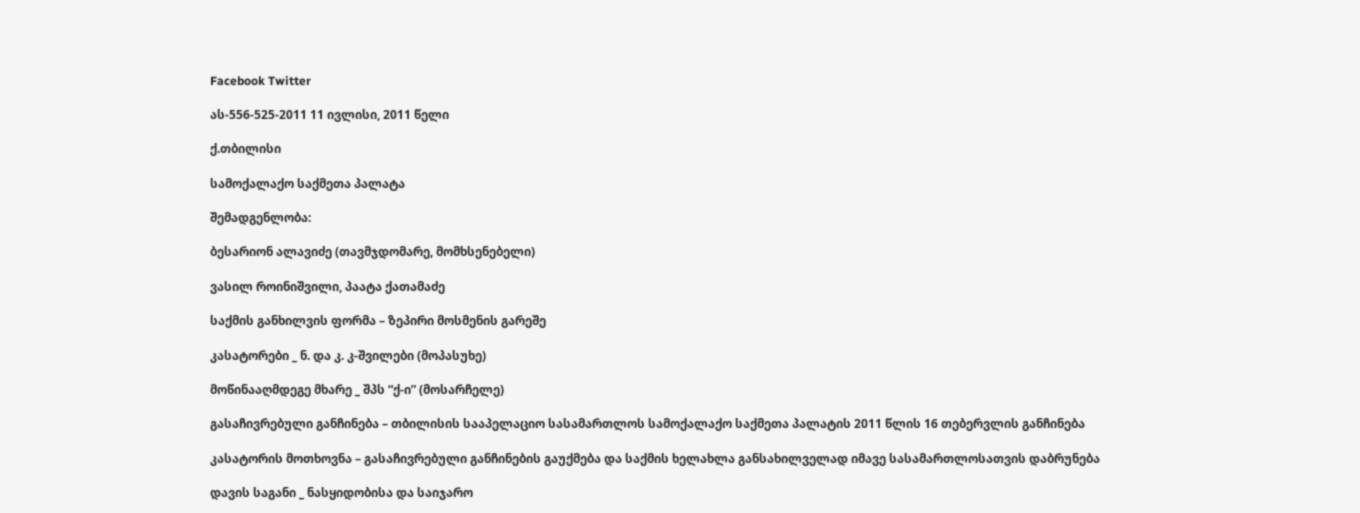Facebook Twitter

ას-556-525-2011 11 ივლისი, 2011 წელი

ქ.თბილისი

სამოქალაქო საქმეთა პალატა

შემადგენლობა:

ბესარიონ ალავიძე (თავმჯდომარე, მომხსენებელი)

ვასილ როინიშვილი, პაატა ქათამაძე

საქმის განხილვის ფორმა – ზეპირი მოსმენის გარეშე

კასატორები _ ნ. და კ. კ-შვილები (მოპასუხე)

მოწინააღმდეგე მხარე _ შპს “ქ-ი” (მოსარჩელე)

გასაჩივრებული განჩინება – თბილისის სააპელაციო სასამართლოს სამოქალაქო საქმეთა პალატის 2011 წლის 16 თებერვლის განჩინება

კასატორის მოთხოვნა – გასაჩივრებული განჩინების გაუქმება და საქმის ხელახლა განსახილველად იმავე სასამართლოსათვის დაბრუნება

დავის საგანი _ ნასყიდობისა და საიჯარო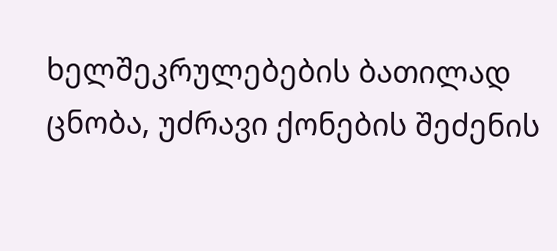ხელშეკრულებების ბათილად ცნობა, უძრავი ქონების შეძენის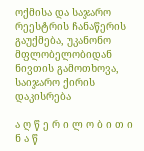ოქმისა და საჯარო რეესტრის ჩანაწერის გაუქმება, უკანონო მფლობელობიდან ნივთის გამოთხოვა, საიჯარო ქირის დაკისრება

ა ღ წ ე რ ი ლ ო ბ ი თ ი ნ ა წ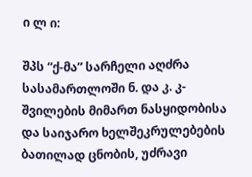ი ლ ი:

შპს “ქ-მა” სარჩელი აღძრა სასამართლოში ნ. და კ. კ-შვილების მიმართ ნასყიდობისა და საიჯარო ხელშეკრულებების ბათილად ცნობის, უძრავი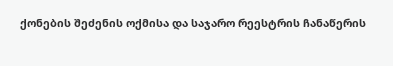ქონების შეძენის ოქმისა და საჯარო რეესტრის ჩანაწერის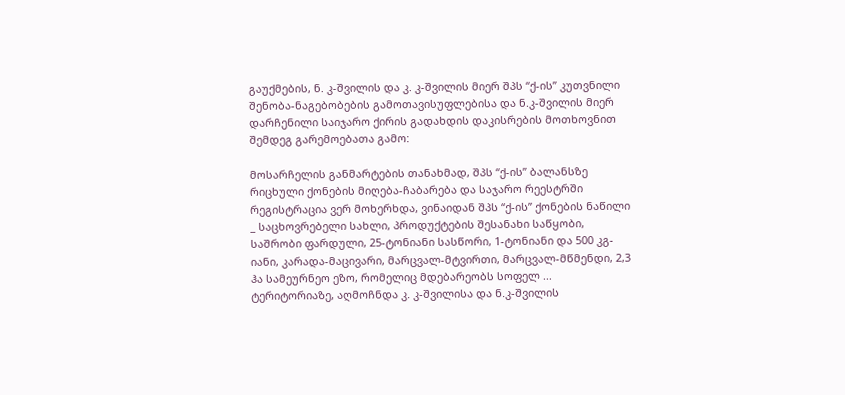გაუქმების, ნ. კ-შვილის და კ. კ-შვილის მიერ შპს “ქ-ის” კუთვნილი შენობა-ნაგებობების გამოთავისუფლებისა და ნ.კ-შვილის მიერ დარჩენილი საიჯარო ქირის გადახდის დაკისრების მოთხოვნით შემდეგ გარემოებათა გამო:

მოსარჩელის განმარტების თანახმად, შპს “ქ-ის” ბალანსზე რიცხული ქონების მიღება-ჩაბარება და საჯარო რეესტრში რეგისტრაცია ვერ მოხერხდა, ვინაიდან შპს “ქ-ის” ქონების ნაწილი _ საცხოვრებელი სახლი, პროდუქტების შესანახი საწყობი, საშრობი ფარდული, 25-ტონიანი სასწორი, 1-ტონიანი და 500 კგ-იანი, კარადა-მაცივარი, მარცვალ-მტვირთი, მარცვალ-მწმენდი, 2,3 ჰა სამეურნეო ეზო, რომელიც მდებარეობს სოფელ ... ტერიტორიაზე, აღმოჩნდა კ. კ-შვილისა და ნ.კ-შვილის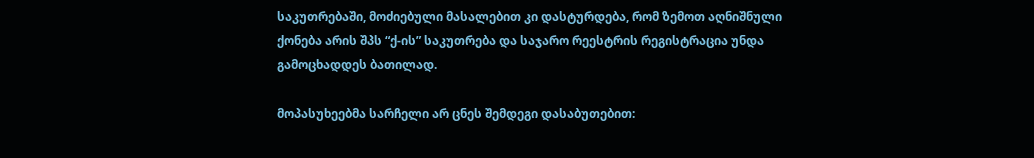საკუთრებაში, მოძიებული მასალებით კი დასტურდება, რომ ზემოთ აღნიშნული ქონება არის შპს “ქ-ის” საკუთრება და საჯარო რეესტრის რეგისტრაცია უნდა გამოცხადდეს ბათილად.

მოპასუხეებმა სარჩელი არ ცნეს შემდეგი დასაბუთებით: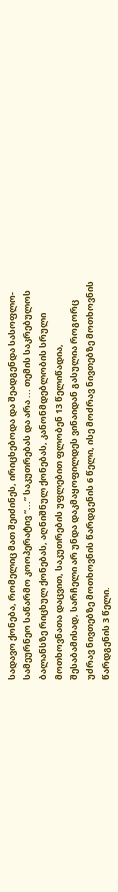სადავო ქონება, რომელიც მათ შეიძინეს, ირიცხებოდა და შეადგენდა სასოფლო-სამეურნეო საწარმო კოოპერატივ “...” საკუთრებას და არა ... თემის საკრებულოს ბალანსზე რიცხულ ქონებას, აღნიშნულ ქონებას, კანონმდებლობის სრული მოთხოვნათა დაცვით, საკუთრების უფლებით ფლობენ 13 წელიწადია, შესაბამისად, სარჩელი არ უნდა დაკმაყოფილდეს ვინაიდან გასულია როგორც უძრავ ნივთებზე მოთხოვნის წარდგენის 6 წელი, ისე მოძრავ ნივთებზე მოთხოვნის წარდგენის 3 წელი.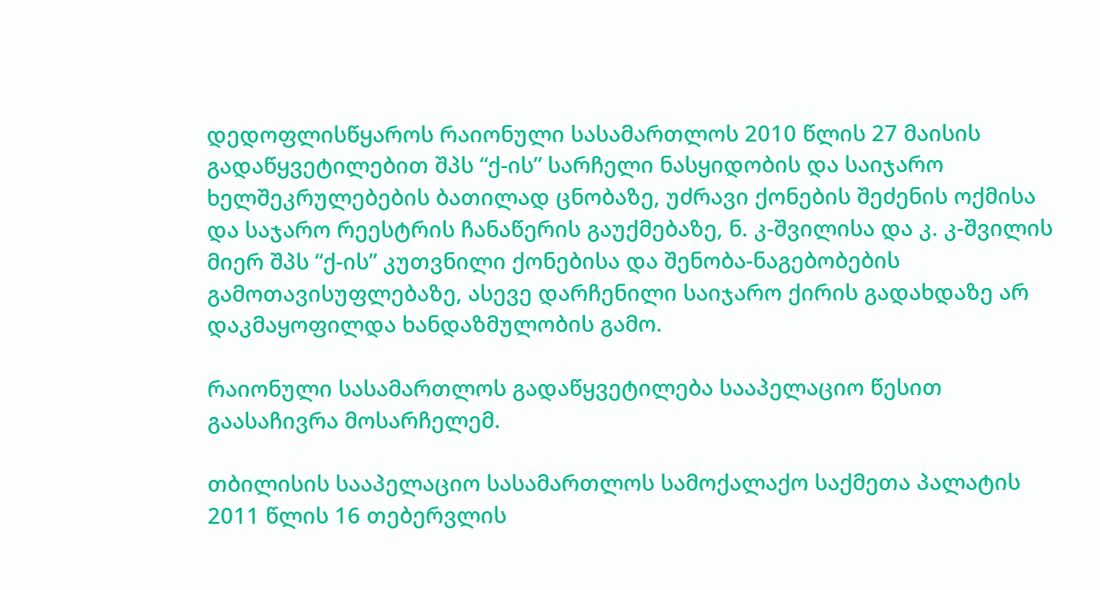დედოფლისწყაროს რაიონული სასამართლოს 2010 წლის 27 მაისის გადაწყვეტილებით შპს “ქ-ის” სარჩელი ნასყიდობის და საიჯარო ხელშეკრულებების ბათილად ცნობაზე, უძრავი ქონების შეძენის ოქმისა და საჯარო რეესტრის ჩანაწერის გაუქმებაზე, ნ. კ-შვილისა და კ. კ-შვილის მიერ შპს “ქ-ის” კუთვნილი ქონებისა და შენობა-ნაგებობების გამოთავისუფლებაზე, ასევე დარჩენილი საიჯარო ქირის გადახდაზე არ დაკმაყოფილდა ხანდაზმულობის გამო.

რაიონული სასამართლოს გადაწყვეტილება სააპელაციო წესით გაასაჩივრა მოსარჩელემ.

თბილისის სააპელაციო სასამართლოს სამოქალაქო საქმეთა პალატის 2011 წლის 16 თებერვლის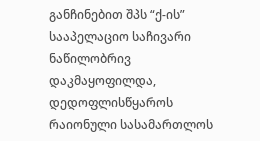განჩინებით შპს “ქ-ის” სააპელაციო საჩივარი ნაწილობრივ დაკმაყოფილდა, დედოფლისწყაროს რაიონული სასამართლოს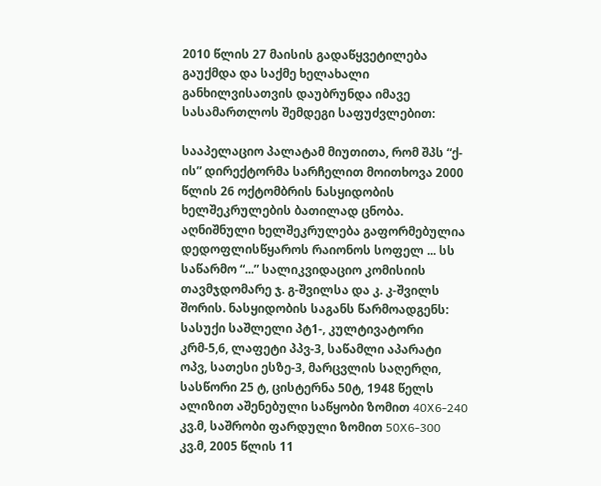2010 წლის 27 მაისის გადაწყვეტილება გაუქმდა და საქმე ხელახალი განხილვისათვის დაუბრუნდა იმავე სასამართლოს შემდეგი საფუძვლებით:

სააპელაციო პალატამ მიუთითა, რომ შპს “ქ-ის” დირექტორმა სარჩელით მოითხოვა 2000 წლის 26 ოქტომბრის ნასყიდობის ხელშეკრულების ბათილად ცნობა. აღნიშნული ხელშეკრულება გაფორმებულია დედოფლისწყაროს რაიონოს სოფელ ... სს საწარმო “...” სალიკვიდაციო კომისიის თავმჯდომარე ჯ. გ-შვილსა და კ. კ-შვილს შორის. ნასყიდობის საგანს წარმოადგენს: სასუქი საშლელი პტ1-, კულტივატორი კრმ-5,6, ლაფეტი პპვ-3, საწამლი აპარატი ოპვ, სათესი ესზე-3, მარცვლის საღერღი, სასწორი 25 ტ, ცისტერნა 50ტ, 1948 წელს ალიზით აშენებული საწყობი ზომით 40X6-240 კვ.მ, საშრობი ფარდული ზომით 50X6-300 კვ.მ, 2005 წლის 11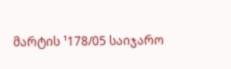მარტის ¹178/05 საიჯარო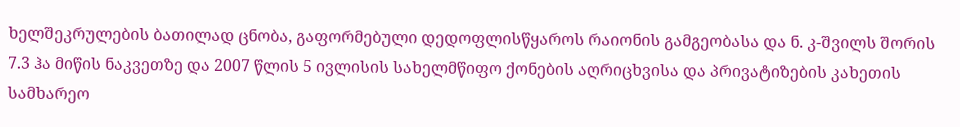ხელშეკრულების ბათილად ცნობა, გაფორმებული დედოფლისწყაროს რაიონის გამგეობასა და ნ. კ-შვილს შორის 7.3 ჰა მიწის ნაკვეთზე და 2007 წლის 5 ივლისის სახელმწიფო ქონების აღრიცხვისა და პრივატიზების კახეთის სამხარეო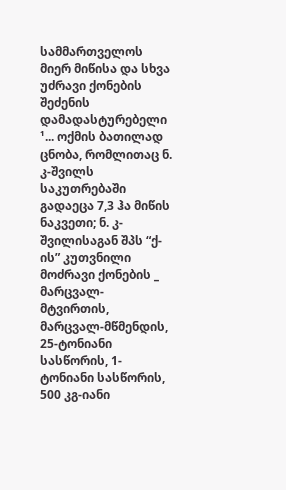სამმართველოს მიერ მიწისა და სხვა უძრავი ქონების შეძენის დამადასტურებელი ¹... ოქმის ბათილად ცნობა, რომლითაც ნ. კ-შვილს საკუთრებაში გადაეცა 7,3 ჰა მიწის ნაკვეთი; ნ. კ-შვილისაგან შპს “ქ-ის” კუთვნილი მოძრავი ქონების _ მარცვალ-მტვირთის, მარცვალ-მწმენდის, 25-ტონიანი სასწორის, 1-ტონიანი სასწორის, 500 კგ-იანი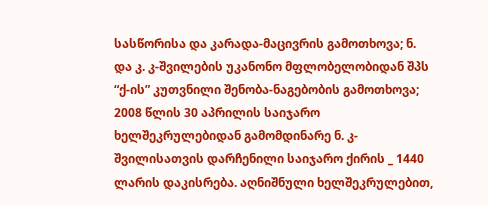სასწორისა და კარადა-მაცივრის გამოთხოვა; ნ. და კ. კ-შვილების უკანონო მფლობელობიდან შპს “ქ-ის” კუთვნილი შენობა-ნაგებობის გამოთხოვა; 2008 წლის 30 აპრილის საიჯარო ხელშეკრულებიდან გამომდინარე ნ. კ-შვილისათვის დარჩენილი საიჯარო ქირის _ 1440 ლარის დაკისრება. აღნიშნული ხელშეკრულებით,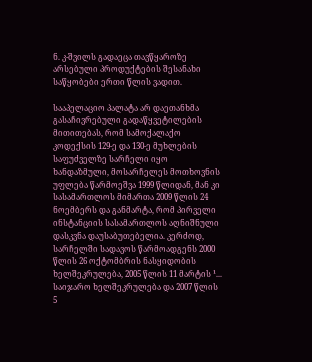ნ. კ-შვილს გადაეცა თავწყაროზე არსებული პროდუქტების შესანახი საწყობები ერთი წლის ვადით.

სააპელაციო პალატა არ დაეთანხმა გასაჩივრებული გადაწყვეტილების მითითებას, რომ სამოქალაქო კოდექსის 129-ე და 130-ე მუხლების საფუძველზე სარჩელი იყო ხანდაზმული, მოსარჩელეს მოთხოვნის უფლება წარმოეშვა 1999 წლიდან, მან კი სასამართლოს მიმართა 2009 წლის 24 ნოემბერს და განმარტა, რომ პირველი ინსტანციის სასამართლოს აღნიშნული დასკვნა დაუსაბუთებელია. კერძოდ, სარჩელში სადავოს წარმოადგენს 2000 წლის 26 ოქტომბრის ნასყიდობის ხელშეკრულება, 2005 წლის 11 მარტის ¹... საიჯარო ხელშეკრულება და 2007 წლის 5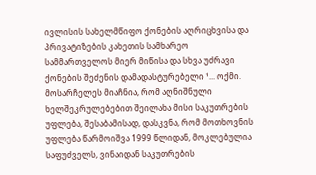ივლისის სახელმწიფო ქონების აღრიცხვისა და პრივატიზების კახეთის სამხარეო სამმართველოს მიერ მიწისა და სხვა უძრავი ქონების შეძენის დამადასტურებელი ¹... ოქმი. მოსარჩელეს მიაჩნია, რომ აღნიშნული ხელშეკრულებებით შეილახა მისი საკუთრების უფლება, შესაბამისად, დასკვნა, რომ მოთხოვნის უფლება წარმოიშვა 1999 წლიდან, მოკლებულია საფუძველს, ვინაიდან საკუთრების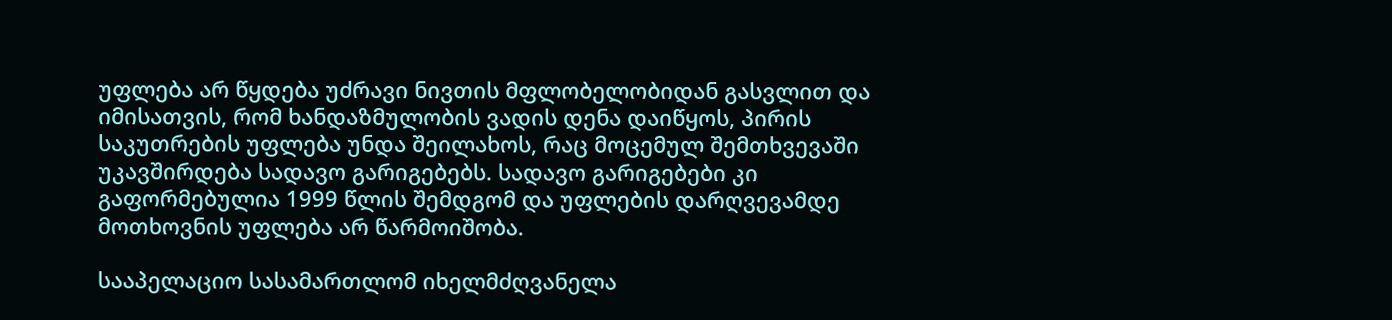უფლება არ წყდება უძრავი ნივთის მფლობელობიდან გასვლით და იმისათვის, რომ ხანდაზმულობის ვადის დენა დაიწყოს, პირის საკუთრების უფლება უნდა შეილახოს, რაც მოცემულ შემთხვევაში უკავშირდება სადავო გარიგებებს. სადავო გარიგებები კი გაფორმებულია 1999 წლის შემდგომ და უფლების დარღვევამდე მოთხოვნის უფლება არ წარმოიშობა.

სააპელაციო სასამართლომ იხელმძღვანელა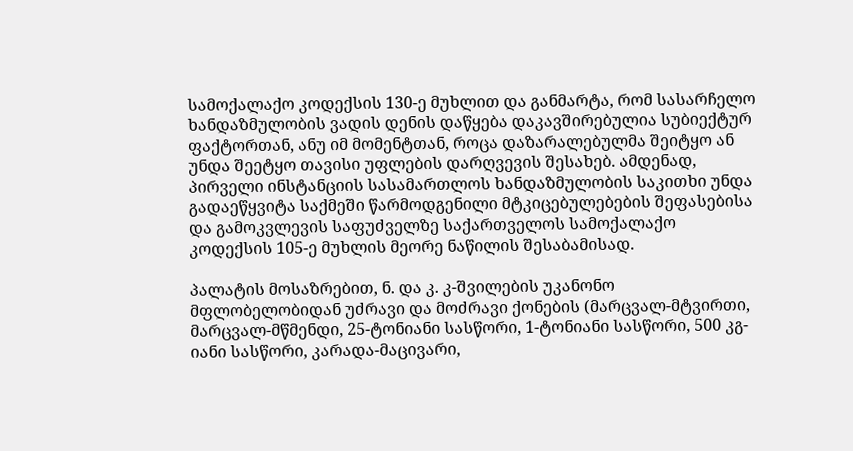სამოქალაქო კოდექსის 130-ე მუხლით და განმარტა, რომ სასარჩელო ხანდაზმულობის ვადის დენის დაწყება დაკავშირებულია სუბიექტურ ფაქტორთან, ანუ იმ მომენტთან, როცა დაზარალებულმა შეიტყო ან უნდა შეეტყო თავისი უფლების დარღვევის შესახებ. ამდენად, პირველი ინსტანციის სასამართლოს ხანდაზმულობის საკითხი უნდა გადაეწყვიტა საქმეში წარმოდგენილი მტკიცებულებების შეფასებისა და გამოკვლევის საფუძველზე საქართველოს სამოქალაქო კოდექსის 105-ე მუხლის მეორე ნაწილის შესაბამისად.

პალატის მოსაზრებით, ნ. და კ. კ-შვილების უკანონო მფლობელობიდან უძრავი და მოძრავი ქონების (მარცვალ-მტვირთი, მარცვალ-მწმენდი, 25-ტონიანი სასწორი, 1-ტონიანი სასწორი, 500 კგ-იანი სასწორი, კარადა-მაცივარი,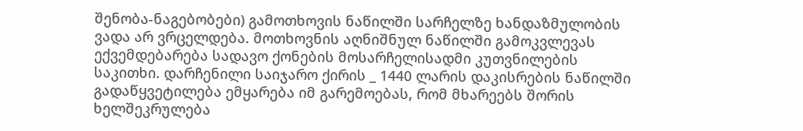შენობა-ნაგებობები) გამოთხოვის ნაწილში სარჩელზე ხანდაზმულობის ვადა არ ვრცელდება. მოთხოვნის აღნიშნულ ნაწილში გამოკვლევას ექვემდებარება სადავო ქონების მოსარჩელისადმი კუთვნილების საკითხი. დარჩენილი საიჯარო ქირის _ 1440 ლარის დაკისრების ნაწილში გადაწყვეტილება ემყარება იმ გარემოებას, რომ მხარეებს შორის ხელშეკრულება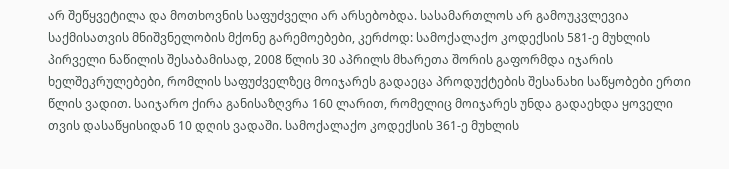არ შეწყვეტილა და მოთხოვნის საფუძველი არ არსებობდა. სასამართლოს არ გამოუკვლევია საქმისათვის მნიშვნელობის მქონე გარემოებები, კერძოდ: სამოქალაქო კოდექსის 581-ე მუხლის პირველი ნაწილის შესაბამისად, 2008 წლის 30 აპრილს მხარეთა შორის გაფორმდა იჯარის ხელშეკრულებები, რომლის საფუძველზეც მოიჯარეს გადაეცა პროდუქტების შესანახი საწყობები ერთი წლის ვადით. საიჯარო ქირა განისაზღვრა 160 ლარით, რომელიც მოიჯარეს უნდა გადაეხდა ყოველი თვის დასაწყისიდან 10 დღის ვადაში. სამოქალაქო კოდექსის 361-ე მუხლის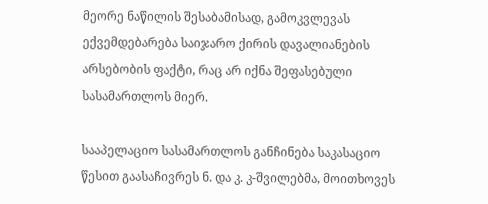მეორე ნაწილის შესაბამისად, გამოკვლევას ექვემდებარება საიჯარო ქირის დავალიანების არსებობის ფაქტი, რაც არ იქნა შეფასებული სასამართლოს მიერ.

სააპელაციო სასამართლოს განჩინება საკასაციო წესით გაასაჩივრეს ნ. და კ. კ-შვილებმა, მოითხოვეს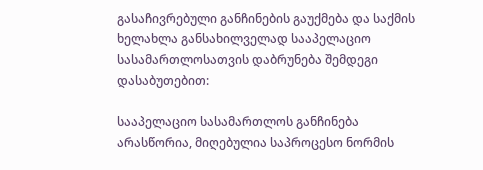გასაჩივრებული განჩინების გაუქმება და საქმის ხელახლა განსახილველად სააპელაციო სასამართლოსათვის დაბრუნება შემდეგი დასაბუთებით:

სააპელაციო სასამართლოს განჩინება არასწორია, მიღებულია საპროცესო ნორმის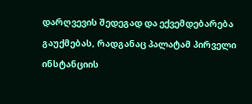დარღვევის შედეგად და ექვემდებარება გაუქმებას, რადგანაც პალატამ პირველი ინსტანციის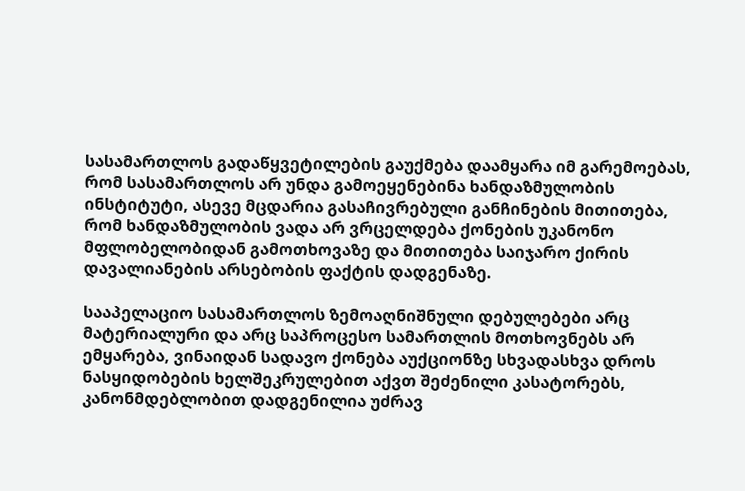სასამართლოს გადაწყვეტილების გაუქმება დაამყარა იმ გარემოებას, რომ სასამართლოს არ უნდა გამოეყენებინა ხანდაზმულობის ინსტიტუტი, ასევე მცდარია გასაჩივრებული განჩინების მითითება, რომ ხანდაზმულობის ვადა არ ვრცელდება ქონების უკანონო მფლობელობიდან გამოთხოვაზე და მითითება საიჯარო ქირის დავალიანების არსებობის ფაქტის დადგენაზე.

სააპელაციო სასამართლოს ზემოაღნიშნული დებულებები არც მატერიალური და არც საპროცესო სამართლის მოთხოვნებს არ ემყარება, ვინაიდან სადავო ქონება აუქციონზე სხვადასხვა დროს ნასყიდობების ხელშეკრულებით აქვთ შეძენილი კასატორებს, კანონმდებლობით დადგენილია უძრავ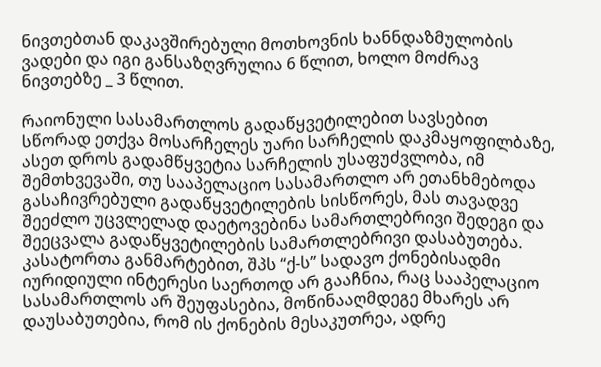ნივთებთან დაკავშირებული მოთხოვნის ხანნდაზმულობის ვადები და იგი განსაზღვრულია 6 წლით, ხოლო მოძრავ ნივთებზე _ 3 წლით.

რაიონული სასამართლოს გადაწყვეტილებით სავსებით სწორად ეთქვა მოსარჩელეს უარი სარჩელის დაკმაყოფილბაზე, ასეთ დროს გადამწყვეტია სარჩელის უსაფუძვლობა, იმ შემთხვევაში, თუ სააპელაციო სასამართლო არ ეთანხმებოდა გასაჩივრებული გადაწყვეტილების სისწორეს, მას თავადვე შეეძლო უცვლელად დაეტოვებინა სამართლებრივი შედეგი და შეეცვალა გადაწყვეტილების სამართლებრივი დასაბუთება. კასატორთა განმარტებით, შპს “ქ-ს” სადავო ქონებისადმი იურიდიული ინტერესი საერთოდ არ გააჩნია, რაც სააპელაციო სასამართლოს არ შეუფასებია, მოწინააღმდეგე მხარეს არ დაუსაბუთებია, რომ ის ქონების მესაკუთრეა, ადრე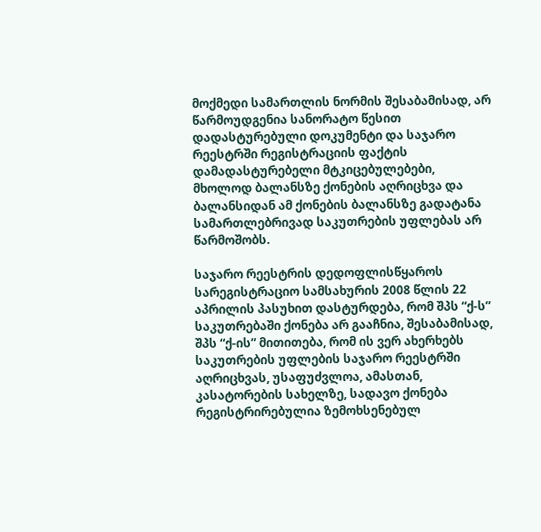მოქმედი სამართლის ნორმის შესაბამისად, არ წარმოუდგენია სანორატო წესით დადასტურებული დოკუმენტი და საჯარო რეესტრში რეგისტრაციის ფაქტის დამადასტურებელი მტკიცებულებები, მხოლოდ ბალანსზე ქონების აღრიცხვა და ბალანსიდან ამ ქონების ბალანსზე გადატანა სამართლებრივად საკუთრების უფლებას არ წარმოშობს.

საჯარო რეესტრის დედოფლისწყაროს სარეგისტრაციო სამსახურის 2008 წლის 22 აპრილის პასუხით დასტურდება, რომ შპს “ქ-ს” საკუთრებაში ქონება არ გააჩნია, შესაბამისად, შპს “ქ-ის” მითითება, რომ ის ვერ ახერხებს საკუთრების უფლების საჯარო რეესტრში აღრიცხვას, უსაფუძვლოა, ამასთან, კასატორების სახელზე, სადავო ქონება რეგისტრირებულია ზემოხსენებულ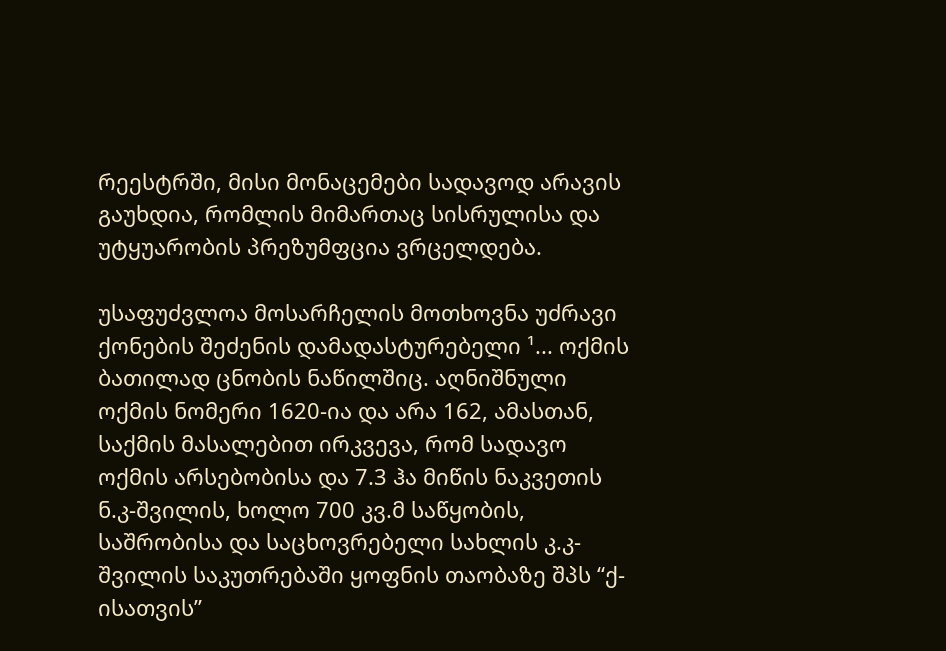რეესტრში, მისი მონაცემები სადავოდ არავის გაუხდია, რომლის მიმართაც სისრულისა და უტყუარობის პრეზუმფცია ვრცელდება.

უსაფუძვლოა მოსარჩელის მოთხოვნა უძრავი ქონების შეძენის დამადასტურებელი ¹... ოქმის ბათილად ცნობის ნაწილშიც. აღნიშნული ოქმის ნომერი 1620-ია და არა 162, ამასთან, საქმის მასალებით ირკვევა, რომ სადავო ოქმის არსებობისა და 7.3 ჰა მიწის ნაკვეთის ნ.კ-შვილის, ხოლო 700 კვ.მ საწყობის, საშრობისა და საცხოვრებელი სახლის კ.კ-შვილის საკუთრებაში ყოფნის თაობაზე შპს “ქ-ისათვის”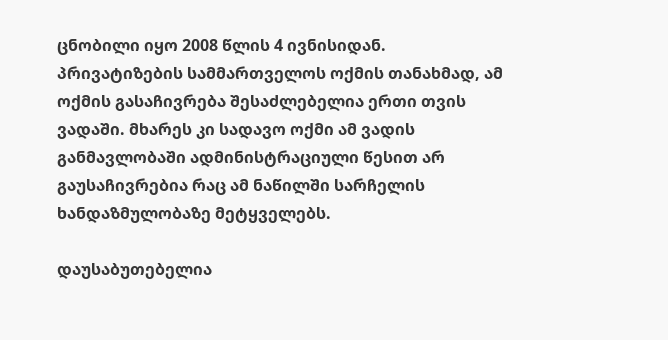ცნობილი იყო 2008 წლის 4 ივნისიდან. პრივატიზების სამმართველოს ოქმის თანახმად, ამ ოქმის გასაჩივრება შესაძლებელია ერთი თვის ვადაში. მხარეს კი სადავო ოქმი ამ ვადის განმავლობაში ადმინისტრაციული წესით არ გაუსაჩივრებია რაც ამ ნაწილში სარჩელის ხანდაზმულობაზე მეტყველებს.

დაუსაბუთებელია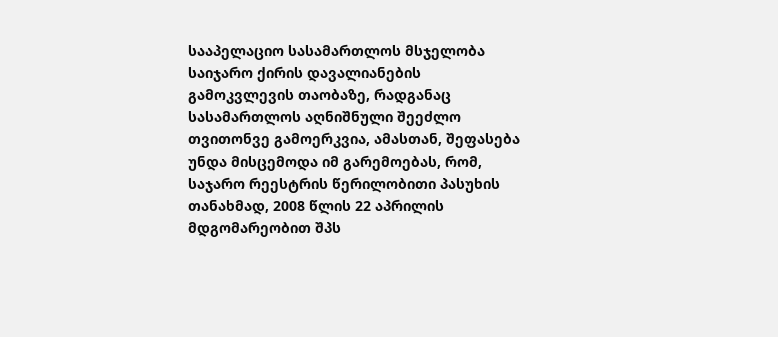სააპელაციო სასამართლოს მსჯელობა საიჯარო ქირის დავალიანების გამოკვლევის თაობაზე, რადგანაც სასამართლოს აღნიშნული შეეძლო თვითონვე გამოერკვია, ამასთან, შეფასება უნდა მისცემოდა იმ გარემოებას, რომ, საჯარო რეესტრის წერილობითი პასუხის თანახმად, 2008 წლის 22 აპრილის მდგომარეობით შპს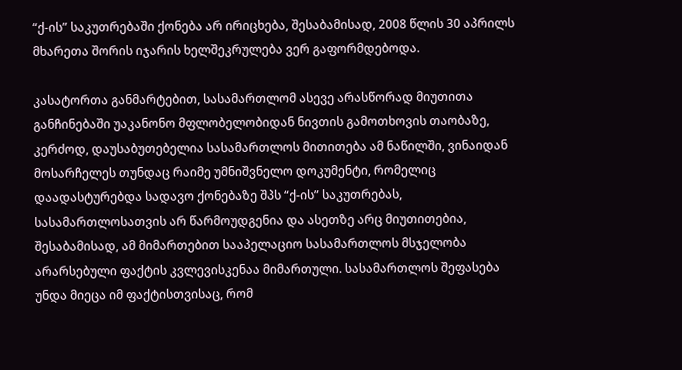“ქ-ის” საკუთრებაში ქონება არ ირიცხება, შესაბამისად, 2008 წლის 30 აპრილს მხარეთა შორის იჯარის ხელშეკრულება ვერ გაფორმდებოდა.

კასატორთა განმარტებით, სასამართლომ ასევე არასწორად მიუთითა განჩინებაში უაკანონო მფლობელობიდან ნივთის გამოთხოვის თაობაზე, კერძოდ, დაუსაბუთებელია სასამართლოს მითითება ამ ნაწილში, ვინაიდან მოსარჩელეს თუნდაც რაიმე უმნიშვნელო დოკუმენტი, რომელიც დაადასტურებდა სადავო ქონებაზე შპს “ქ-ის” საკუთრებას, სასამართლოსათვის არ წარმოუდგენია და ასეთზე არც მიუთითებია, შესაბამისად, ამ მიმართებით სააპელაციო სასამართლოს მსჯელობა არარსებული ფაქტის კვლევისკენაა მიმართული. სასამართლოს შეფასება უნდა მიეცა იმ ფაქტისთვისაც, რომ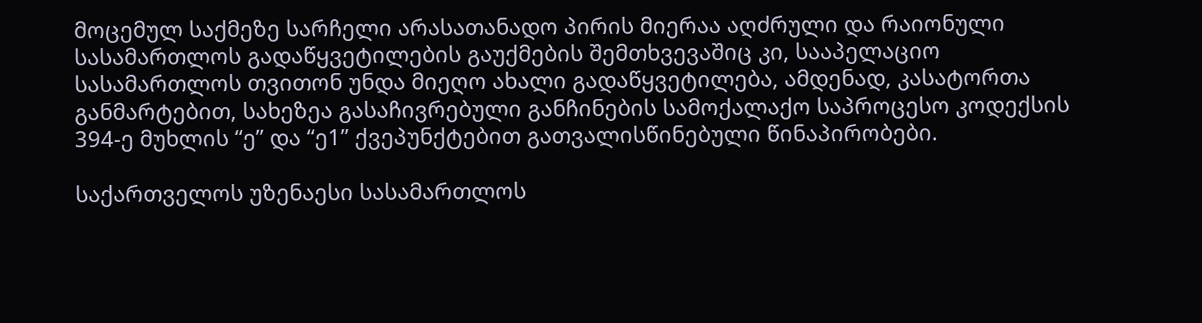მოცემულ საქმეზე სარჩელი არასათანადო პირის მიერაა აღძრული და რაიონული სასამართლოს გადაწყვეტილების გაუქმების შემთხვევაშიც კი, სააპელაციო სასამართლოს თვითონ უნდა მიეღო ახალი გადაწყვეტილება, ამდენად, კასატორთა განმარტებით, სახეზეა გასაჩივრებული განჩინების სამოქალაქო საპროცესო კოდექსის 394-ე მუხლის “ე” და “ე1” ქვეპუნქტებით გათვალისწინებული წინაპირობები.

საქართველოს უზენაესი სასამართლოს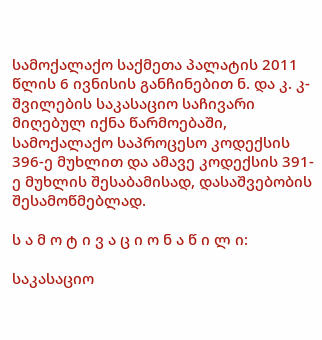სამოქალაქო საქმეთა პალატის 2011 წლის 6 ივნისის განჩინებით ნ. და კ. კ-შვილების საკასაციო საჩივარი მიღებულ იქნა წარმოებაში, სამოქალაქო საპროცესო კოდექსის 396-ე მუხლით და ამავე კოდექსის 391-ე მუხლის შესაბამისად, დასაშვებობის შესამოწმებლად.

ს ა მ ო ტ ი ვ ა ც ი ო ნ ა წ ი ლ ი:

საკასაციო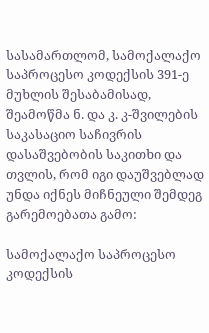სასამართლომ, სამოქალაქო საპროცესო კოდექსის 391-ე მუხლის შესაბამისად, შეამოწმა ნ. და კ. კ-შვილების საკასაციო საჩივრის დასაშვებობის საკითხი და თვლის, რომ იგი დაუშვებლად უნდა იქნეს მიჩნეული შემდეგ გარემოებათა გამო:

სამოქალაქო საპროცესო კოდექსის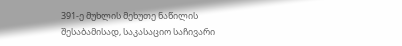391-ე მუხლის მეხუთე ნაწილის შესაბამისად, საკასაციო საჩივარი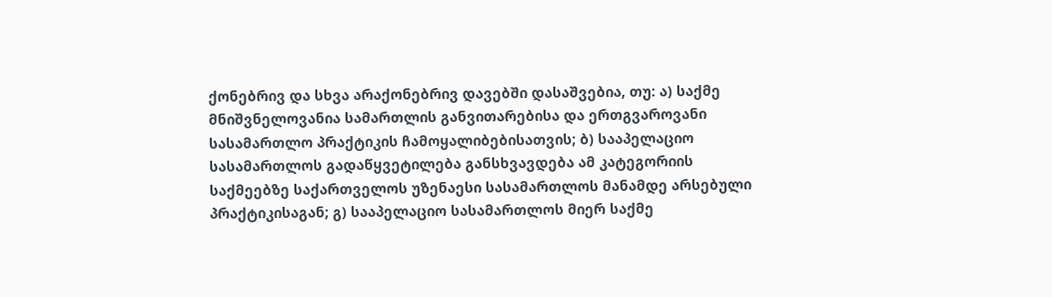ქონებრივ და სხვა არაქონებრივ დავებში დასაშვებია, თუ: ა) საქმე მნიშვნელოვანია სამართლის განვითარებისა და ერთგვაროვანი სასამართლო პრაქტიკის ჩამოყალიბებისათვის; ბ) სააპელაციო სასამართლოს გადაწყვეტილება განსხვავდება ამ კატეგორიის საქმეებზე საქართველოს უზენაესი სასამართლოს მანამდე არსებული პრაქტიკისაგან; გ) სააპელაციო სასამართლოს მიერ საქმე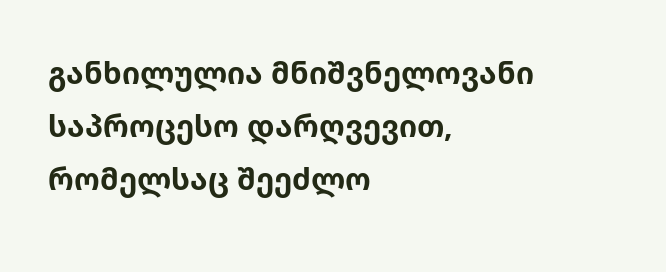განხილულია მნიშვნელოვანი საპროცესო დარღვევით, რომელსაც შეეძლო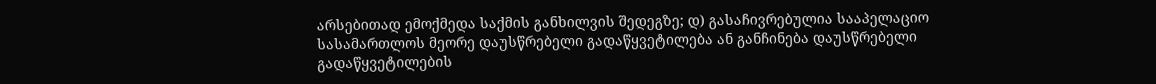არსებითად ემოქმედა საქმის განხილვის შედეგზე; დ) გასაჩივრებულია სააპელაციო სასამართლოს მეორე დაუსწრებელი გადაწყვეტილება ან განჩინება დაუსწრებელი გადაწყვეტილების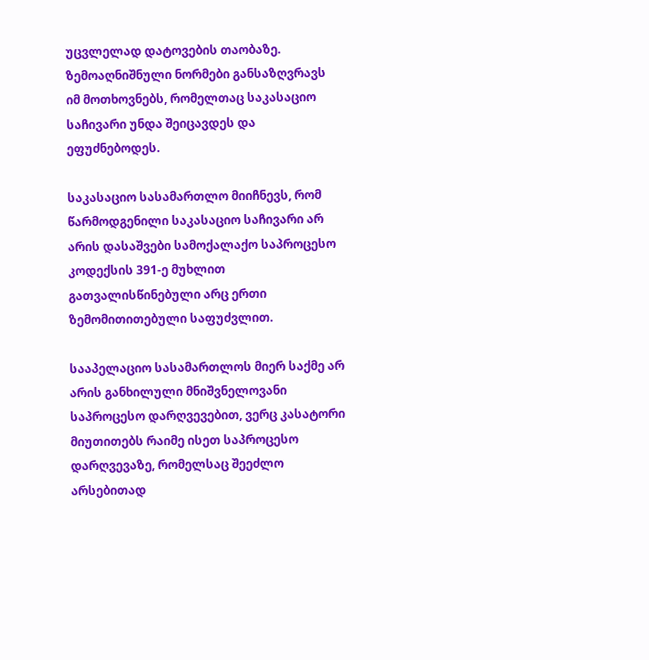უცვლელად დატოვების თაობაზე. ზემოაღნიშნული ნორმები განსაზღვრავს იმ მოთხოვნებს, რომელთაც საკასაციო საჩივარი უნდა შეიცავდეს და ეფუძნებოდეს.

საკასაციო სასამართლო მიიჩნევს, რომ წარმოდგენილი საკასაციო საჩივარი არ არის დასაშვები სამოქალაქო საპროცესო კოდექსის 391-ე მუხლით გათვალისწინებული არც ერთი ზემომითითებული საფუძვლით.

სააპელაციო სასამართლოს მიერ საქმე არ არის განხილული მნიშვნელოვანი საპროცესო დარღვევებით, ვერც კასატორი მიუთითებს რაიმე ისეთ საპროცესო დარღვევაზე, რომელსაც შეეძლო არსებითად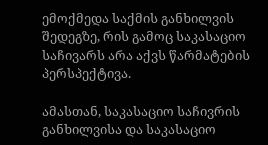ემოქმედა საქმის განხილვის შედეგზე, რის გამოც საკასაციო საჩივარს არა აქვს წარმატების პერსპექტივა.

ამასთან, საკასაციო საჩივრის განხილვისა და საკასაციო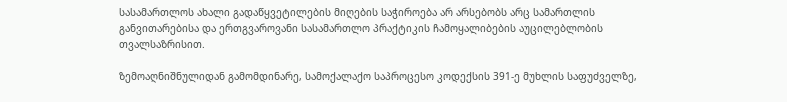სასამართლოს ახალი გადაწყვეტილების მიღების საჭიროება არ არსებობს არც სამართლის განვითარებისა და ერთგვაროვანი სასამართლო პრაქტიკის ჩამოყალიბების აუცილებლობის თვალსაზრისით.

ზემოაღნიშნულიდან გამომდინარე, სამოქალაქო საპროცესო კოდექსის 391-ე მუხლის საფუძველზე,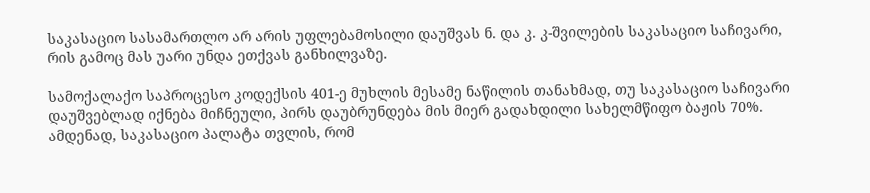საკასაციო სასამართლო არ არის უფლებამოსილი დაუშვას ნ. და კ. კ-შვილების საკასაციო საჩივარი, რის გამოც მას უარი უნდა ეთქვას განხილვაზე.

სამოქალაქო საპროცესო კოდექსის 401-ე მუხლის მესამე ნაწილის თანახმად, თუ საკასაციო საჩივარი დაუშვებლად იქნება მიჩნეული, პირს დაუბრუნდება მის მიერ გადახდილი სახელმწიფო ბაჟის 70%. ამდენად, საკასაციო პალატა თვლის, რომ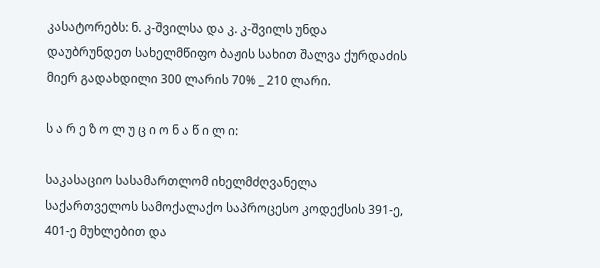კასატორებს: ნ. კ-შვილსა და კ. კ-შვილს უნდა დაუბრუნდეთ სახელმწიფო ბაჟის სახით შალვა ქურდაძის მიერ გადახდილი 300 ლარის 70% _ 210 ლარი.

ს ა რ ე ზ ო ლ უ ც ი ო ნ ა წ ი ლ ი:

საკასაციო სასამართლომ იხელმძღვანელა საქართველოს სამოქალაქო საპროცესო კოდექსის 391-ე, 401-ე მუხლებით და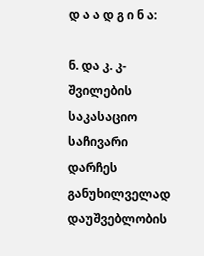დ ა ა დ გ ი ნ ა:

ნ. და კ. კ-შვილების საკასაციო საჩივარი დარჩეს განუხილველად დაუშვებლობის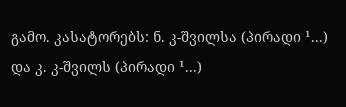გამო. კასატორებს: ნ. კ-შვილსა (პირადი ¹...) და კ. კ-შვილს (პირადი ¹...)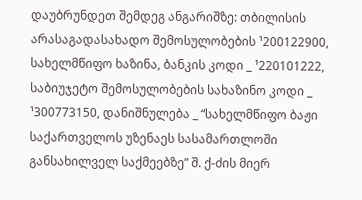დაუბრუნდეთ შემდეგ ანგარიშზე: თბილისის არასაგადასახადო შემოსულობების ¹200122900, სახელმწიფო ხაზინა, ბანკის კოდი _ ¹220101222, საბიუჯეტო შემოსულობების სახაზინო კოდი _ ¹300773150, დანიშნულება _ “სახელმწიფო ბაჟი საქართველოს უზენაეს სასამართლოში განსახილველ საქმეებზე” შ. ქ-ძის მიერ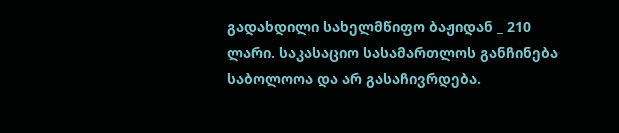გადახდილი სახელმწიფო ბაჟიდან _ 210 ლარი. საკასაციო სასამართლოს განჩინება საბოლოოა და არ გასაჩივრდება.